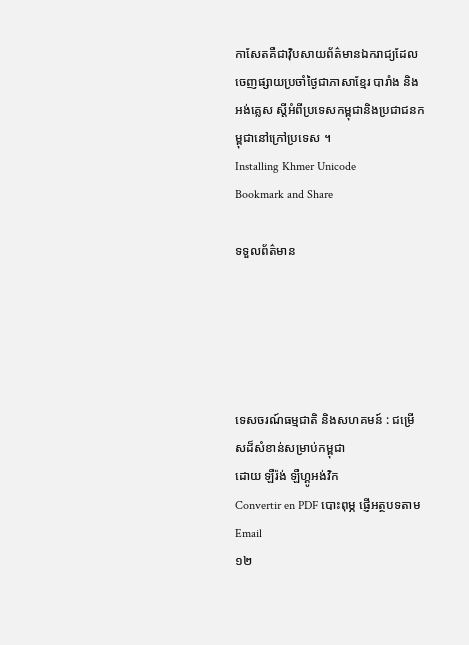កាសែតគឺជាវ៉ិបសាយព័ត៌មានឯករាជ្យដែលចេញផ្សាយប្រចាំថ្ងៃជាភាសាខ្មែរ បារាំង និងអង់គ្លេស ស្តីអំពីប្រទេសកម្ពុជានិងប្រជាជនកម្ពុជានៅក្រៅប្រទេស ។
Installing Khmer Unicode
Bookmark and Share

ទទួលព័ត៌មាន





ទេសចរណ៍ធម្មជាតិ និងសហគមន៍ : ជម្រើសដ៏សំខាន់សម្រាប់កម្ពុជា
ដោយ ឡឺរ៉ង់ ឡឺហ្គូអង់វិក
Convertir en PDF បោះពុម្ភ ផ្ញើអត្ថបទតាម Email
១២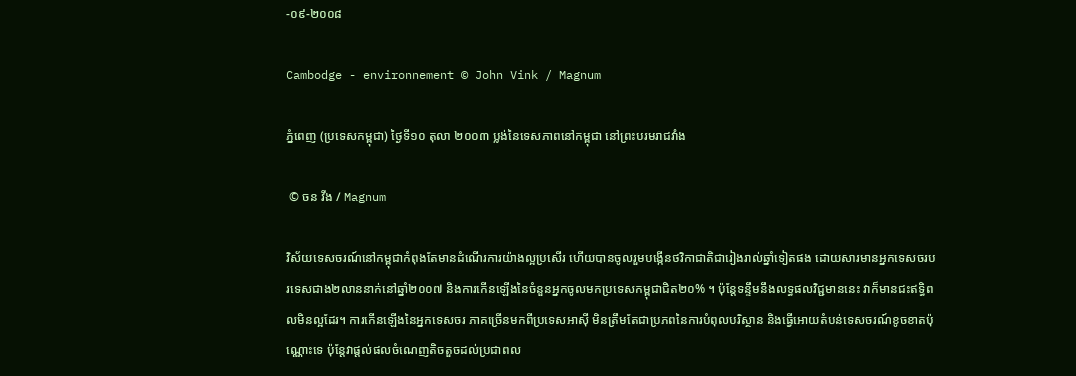-០៩-២០០៨

Cambodge - environnement © John Vink / Magnum

ភ្នំពេញ (ប្រទេសកម្ពុជា) ថ្ងៃទី១០ តុលា ២០០៣ ប្លង់នៃទេសភាពនៅកម្ពុជា នៅព្រះបរមរាជវាំង

 © ចន វីង / Magnum

វិស័យទេសចរណ៍នៅកម្ពុជាកំពុងតែមានដំណើរការយ៉ាងល្អប្រសើរ ហើយបានចូលរួមបង្កើនថវិកាជាតិជារៀងរាល់ឆ្នាំទៀតផង ដោយសារមានអ្នកទេសចរបរទេសជាង២លាននាក់នៅឆ្នាំ២០០៧ និងការកើនឡើងនៃចំនួនអ្នកចូលមកប្រទេសកម្ពុជាជិត២០% ។ ប៉ុន្តែទន្ទឹមនឹងលទ្ធផលវិជ្ជមាននេះ វាក៏មានជះឥទ្ធិពលមិនល្អដែរ។ ការកើនឡើងនៃអ្នកទេសចរ ភាគច្រើនមកពីប្រទេសអាស៊ី មិនត្រឹមតែជាប្រភពនៃការបំពុលបរិស្ថាន និងធ្វើអោយតំបន់ទេសចរណ៍ខូចខាតប៉ុណ្ណោះទេ ប៉ុន្តែវាផ្តល់ផលចំណេញតិចតួចដល់ប្រជាពល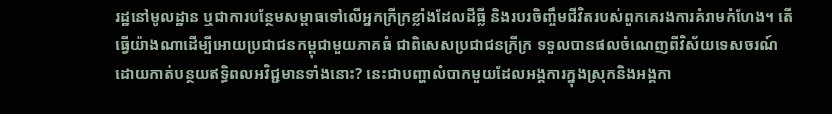រដ្ឋនៅមូលដ្ឋាន ឬជាការបន្ថែមសម្ពាធទៅលើអ្នកក្រីក្រខ្លាំងដែលដីធ្លី និងរបរចិញ្ចឹមជីវិតរបស់ពួកគេរងការគំរាមកំហែង។ តើធ្វើយ៉ាងណាដើម្បីអោយប្រជាជនកម្ពុជាមួយភាគធំ ជាពិសេសប្រជាជនក្រីក្រ ទទួលបានផលចំណេញពីវិស័យទេសចរណ៍ ដោយកាត់បន្ថយឥទ្ធិពលអវិជ្ជមានទាំងនោះ? នេះជាបញ្ហាលំបាកមួយដែលអង្គការក្នុងស្រុកនិងអង្គកា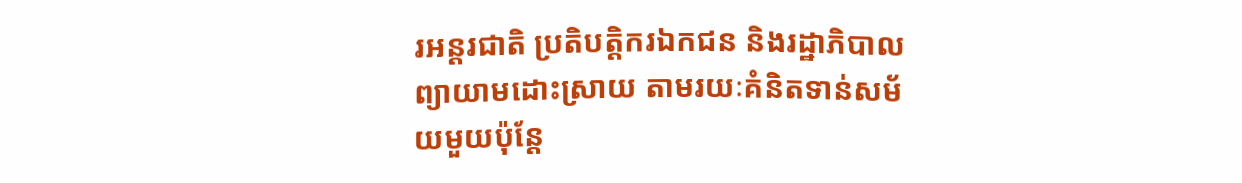រអន្តរជាតិ ប្រតិបត្តិករឯកជន និងរដ្ឋាភិបាល ព្យាយាមដោះស្រាយ តាមរយៈគំនិតទាន់សម័យមួយប៉ុន្តែ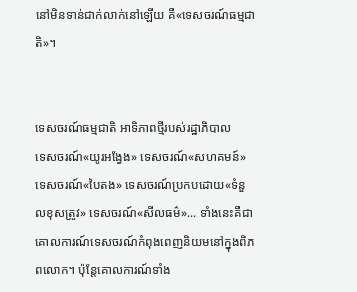នៅមិនទាន់ជាក់លាក់នៅឡើយ គឺ«ទេសចរណ៍ធម្មជាតិ»។


ទេសចរណ៍ធម្មជាតិ អាទិភាពថ្មីរបស់រដ្ឋាភិបាល
ទេសចរណ៍«យូរអង្វែង» ទេសចរណ៍«សហគមន៍» ទេសចរណ៍«បៃតង» ទេសចរណ៍ប្រកបដោយ«ទំនួលខុសត្រូវ» ទេសចរណ៍«សីលធម៌»... ទាំងនេះគឺជាគោលការណ៍ទេសចរណ៍កំពុងពេញនិយមនៅក្នុងពិភពលោក។ ប៉ុន្តែគោលការណ៍ទាំង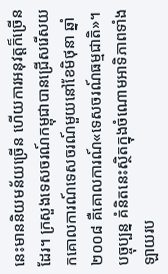នេះមាននិយមន័យច្រើន ហើយការអនុវត្តក៏ច្រើនដែរ។ ក្រសួងទេសចរណ៍កម្ពុជាបានជ្រើសរើសយកគោលការណ៍ទេសចរណ៍មួយនៅខែមិថុនា ឆ្នាំ២០០៨ គឺគោលការណ៍«ទេសចរណ៍ធម្មជាតិ»។ បច្ចុប្បន្ន គំនិតនេះស្ថិតក្នុងចំណោមអាទិភាពទាំងឡាយរប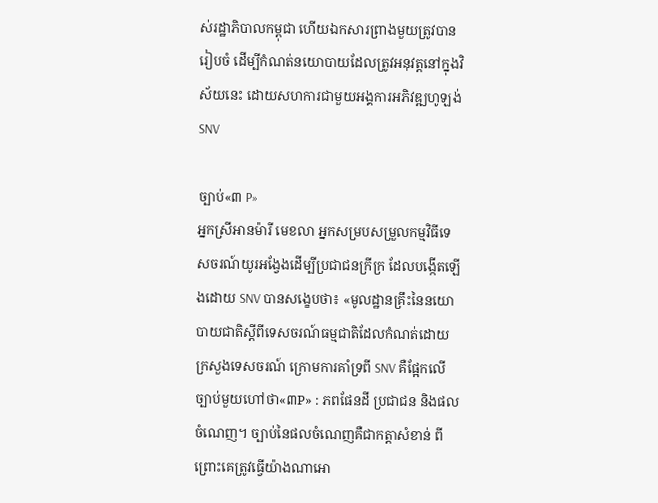ស់រដ្ឋាភិបាលកម្ពុជា ហើយឯកសារព្រាងមួយត្រូវបានរៀបចំ ដើម្បីកំណត់នយោបាយដែលត្រូវអនុវត្តនៅក្នុងវិស័យនេះ ដោយសហការជាមួយអង្គការអភិវឌ្ឍហូឡង់ SNV

ច្បាប់«៣ P»
អ្នកស្រីអានម៉ារី មេខលា អ្នកសម្របសម្រួលកម្មវិធីទេសចរណ៍យូរអង្វែងដើម្បីប្រជាជនក្រីក្រ ដែលបង្កើតឡើងដោយ SNV បានសង្ខេបថា៖ «មូលដ្ឋានគ្រឹះនៃនយោបាយជាតិស្តីពីទេសចរណ៍ធម្មជាតិដែលកំណត់ដោយក្រសួងទេសចរណ៍ ក្រោមការគាំទ្រពី SNV គឺផ្អែកលើច្បាប់មួយហៅថា«៣P» : ភពផែនដី ប្រជាជន និងផលចំណេញ។ ច្បាប់នៃផលចំណេញគឺជាកត្តាសំខាន់ ពីព្រោះគេត្រូវធ្វើយ៉ាងណាអោ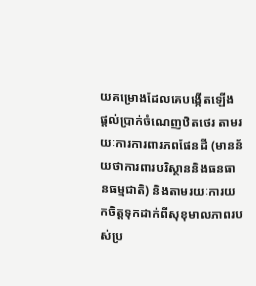យគម្រោងដែលគេបង្កើតឡើង ផ្តល់ប្រាក់ចំណេញឋិតថេរ តាមរយៈការការពារភពផែនដី (មានន័យថាការពារបរិស្ថាននិងធនធានធម្មជាតិ) និងតាមរយៈការយកចិត្តទុកដាក់ពីសុខុមាលភាពរបស់ប្រ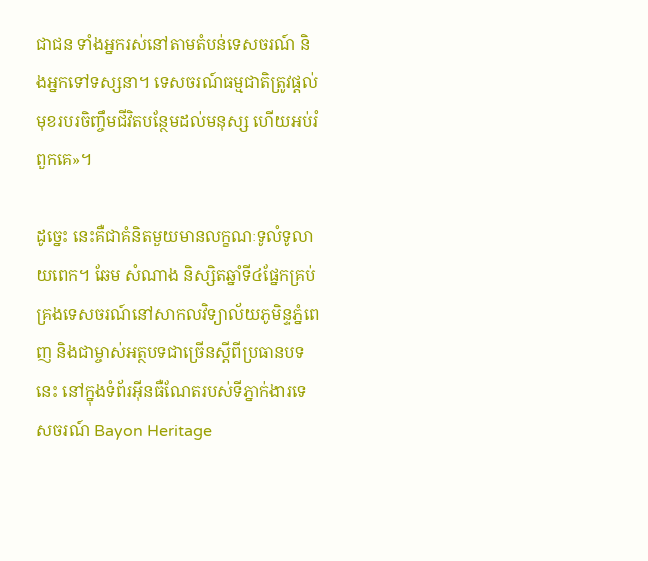ជាជន ទាំងអ្នករស់នៅតាមតំបន់ទេសចរណ៍ និងអ្នកទៅទស្សនា។ ទេសចរណ៍ធម្មជាតិត្រូវផ្តល់មុខរបរចិញ្ចឹមជីវិតបន្ថែមដល់មនុស្ស ហើយអប់រំពួកគេ»។

ដូច្នេះ នេះគឺជាគំនិតមួយមានលក្ខណៈទូលំទូលាយពេក។ ឆែម សំណាង និស្សិតឆ្នាំទី៤ផ្នែកគ្រប់គ្រងទេសចរណ៍នៅសាកលវិទ្យាល័យភូមិន្ទភ្នំពេញ និងជាម្ចាស់អត្ថបទជាច្រើនស្តីពីប្រធានបទនេះ នៅក្នុងទំព័រអ៊ីនធឺណែតរបស់ទីភ្នាក់ងារទេសចរណ៍ Bayon Heritage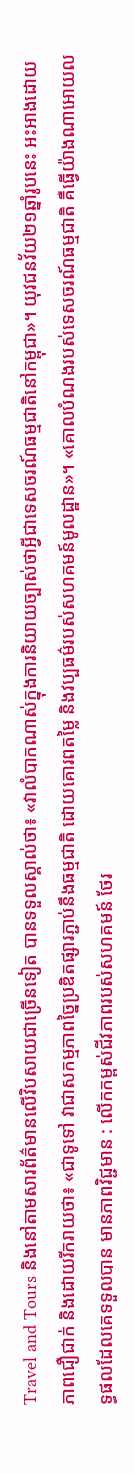Travel and Tours និងនៅតាមសារព័ត៌មានលើវិបសាយជាច្រើនទៀត បានទទួលស្គាល់ថា៖ «វាលំបាកណាស់ក្នុងការនិយាយច្បាស់ថាអ្វីជាទេសចរណ៍ធម្មជាតិនៅកម្ពុជា»។ យុវជនវ័យ២១ឆ្នាំរូបនេះ អះអាងដោយភាពជឿជាក់ និងដោយរីករាយថា៖ «ជាទូទៅ វាជាសកម្មភាពច្នៃប្រឌិតផ្សារភ្ជាប់នឹងធម្មជាតិ ដោយគោរពតម្លៃ និងវប្បធម៌របស់សហគមន៍មូលដ្ឋាន»។ «គោលបំណងរបស់ទេសចរណ៍ធម្មជាតិ គឺធ្វើយ៉ាងណាអោយលទ្ធផលដែលគេទទួលបាន មានភាពវិជ្ជមាន : លើកកម្ពស់ជីវភាពរបស់សហគមន៍ ថែរ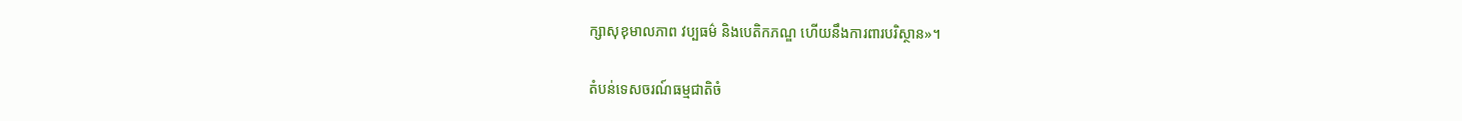ក្សាសុខុមាលភាព វប្បធម៌ និងបេតិកភណ្ឌ ហើយនឹងការពារបរិស្ថាន»។

តំបន់ទេសចរណ៍ធម្មជាតិចំ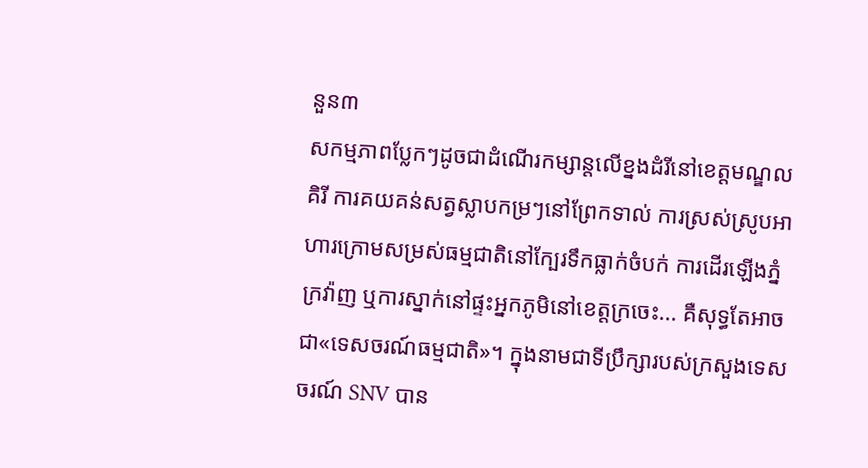នួន៣
សកម្មភាពប្លែកៗដូចជាដំណើរកម្សាន្តលើខ្នងដំរីនៅខេត្តមណ្ឌលគិរី ការគយគន់សត្វស្លាបកម្រៗនៅព្រែកទាល់ ការស្រស់ស្រូបអាហារក្រោមសម្រស់ធម្មជាតិនៅក្បែរទឹកធ្លាក់ចំបក់ ការដើរឡើងភ្នំក្រវ៉ាញ ឬការស្នាក់នៅផ្ទះអ្នកភូមិនៅខេត្តក្រចេះ... គឺសុទ្ធតែអាចជា«ទេសចរណ៍ធម្មជាតិ»។ ក្នុងនាមជាទីប្រឹក្សារបស់ក្រសួងទេសចរណ៍ SNV បាន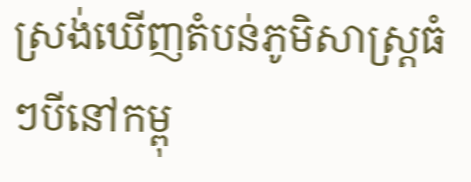ស្រង់ឃើញតំបន់ភូមិសាស្រ្តធំៗបីនៅកម្ពុ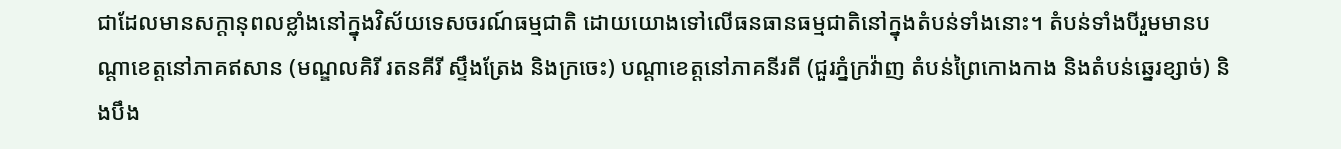ជាដែលមានសក្តានុពលខ្លាំងនៅក្នុងវិស័យទេសចរណ៍ធម្មជាតិ ដោយយោងទៅលើធនធានធម្មជាតិនៅក្នុងតំបន់ទាំងនោះ។ តំបន់ទាំងបីរួមមានបណ្តាខេត្តនៅភាគឥសាន (មណ្ឌលគិរី រតនគីរី ស្ទឹងត្រែង និងក្រចេះ) បណ្តាខេត្តនៅភាគនីរតី (ជួរភ្នំក្រវ៉ាញ តំបន់ព្រៃកោងកាង និងតំបន់ឆ្នេរខ្សាច់) និងបឹង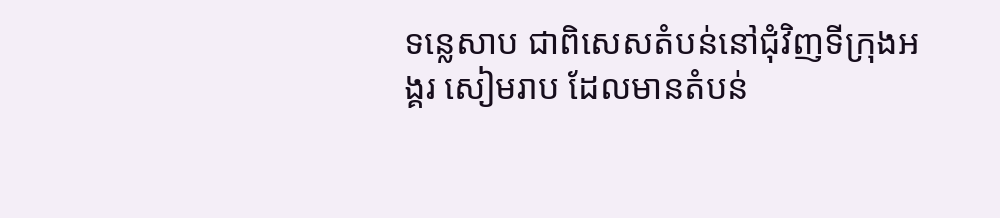ទន្លេសាប ជាពិសេសតំបន់នៅជុំវិញទីក្រុងអង្គរ សៀមរាប ដែលមានតំបន់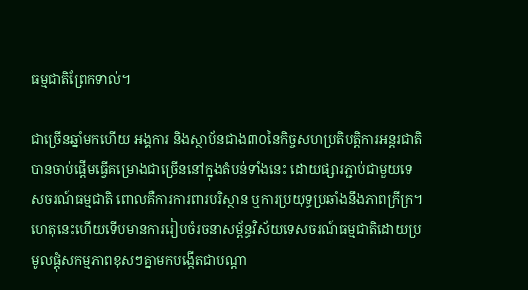ធម្មជាតិព្រែកទាល់។

ជាច្រើនឆ្នាំមកហើយ អង្គការ និងស្ថាប័នជាង៣០នៃកិច្ចសហប្រតិបត្តិការអន្តរជាតិបានចាប់ផ្តើមធ្វើគម្រោងជាច្រើននៅក្នុងតំបន់ទាំងនេះ ដោយផ្សារភ្ជាប់ជាមួយទេសចរណ៍ធម្មជាតិ ពោលគឺការការពារបរិស្ថាន ឬការប្រយុទ្ធប្រឆាំងនឹងភាពក្រីក្រ។ ហេតុនេះហើយទើបមានការរៀបចំរចនាសម្ព័ន្ធវិស័យទេសចរណ៍ធម្មជាតិដោយប្រមូលផ្តុំសកម្មភាពខុសៗគ្នាមកបង្កើតជាបណ្តា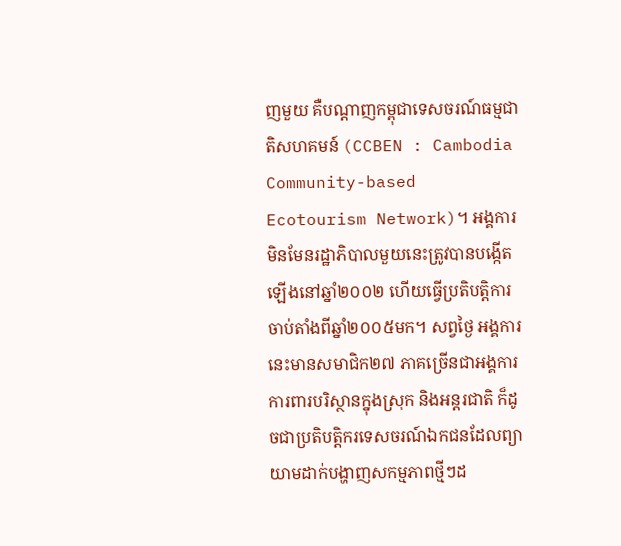ញមួយ គឺបណ្តាញកម្ពុជាទេសចរណ៍ធម្មជាតិសហគមន៍ (CCBEN : Cambodia Community-based Ecotourism Network)។ អង្គការមិនមែនរដ្ឋាភិបាលមួយនេះត្រូវបានបង្កើតឡើងនៅឆ្នាំ២០០២ ហើយធ្វើប្រតិបត្តិការចាប់តាំងពីឆ្នាំ២០០៥មក។ សព្វថ្ងៃ អង្គការនេះមានសមាជិក២៧ ភាគច្រើនជាអង្គការការពារបរិស្ថានក្នុងស្រុក និងអន្តរជាតិ ក៏ដូចជាប្រតិបត្តិករទេសចរណ៍ឯកជនដែលព្យាយាមដាក់បង្ហាញសកម្មភាពថ្មីៗដ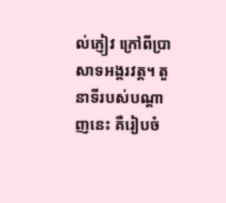ល់ភ្ញៀវ ក្រៅពីប្រាសាទអង្គរវត្ត។ តួនាទីរបស់បណ្តាញនេះ គឺរៀបចំ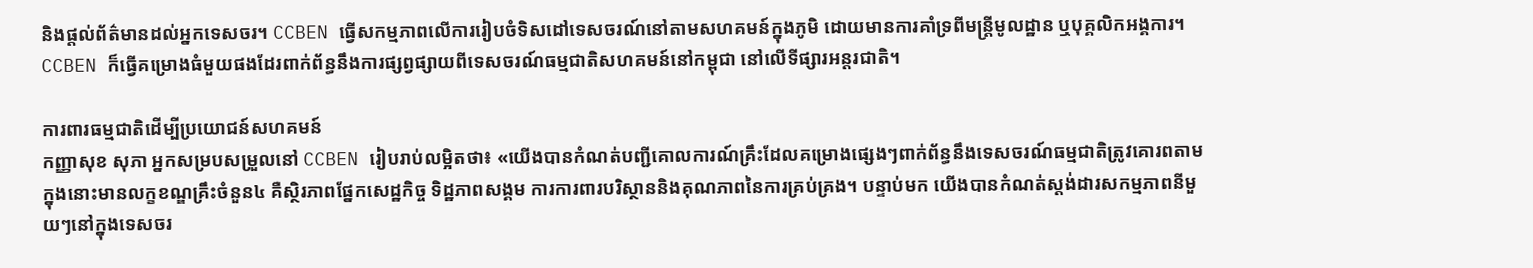និងផ្តល់ព័ត៌មានដល់អ្នកទេសចរ។ CCBEN ធ្វើសកម្មភាពលើការរៀបចំទិសដៅទេសចរណ៍នៅតាមសហគមន៍ក្នុងភូមិ ដោយមានការគាំទ្រពីមន្ត្រីមូលដ្ឋាន ឬបុគ្គលិកអង្គការ។ CCBEN ក៏ធ្វើគម្រោងធំមួយផងដែរពាក់ព័ន្ធនឹងការផ្សព្វផ្សាយពីទេសចរណ៍ធម្មជាតិសហគមន៍នៅកម្ពុជា នៅលើទីផ្សារអន្តរជាតិ។

ការពារធម្មជាតិដើម្បីប្រយោជន៍សហគមន៍
កញ្ញាសុខ សុភា អ្នកសម្របសម្រួលនៅ CCBEN រៀបរាប់លម្អិតថា៖ «យើងបានកំណត់បញ្ជីគោលការណ៍គ្រឹះដែលគម្រោងផ្សេងៗពាក់ព័ន្ធនឹងទេសចរណ៍ធម្មជាតិត្រូវគោរពតាម ក្នុងនោះមានលក្ខខណ្ឌគ្រឹះចំនួន៤ គឺស្ថិរភាពផ្នែកសេដ្ឋកិច្ច ទិដ្ឋភាពសង្គម ការការពារបរិស្ថាននិងគុណភាពនៃការគ្រប់គ្រង។ បន្ទាប់មក យើងបានកំណត់ស្តង់ដារសកម្មភាពនីមួយៗនៅក្នុងទេសចរ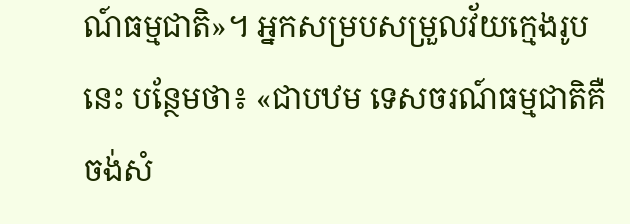ណ៍ធម្មជាតិ»។ អ្នកសម្របសម្រួលវ័យក្មេងរូបនេះ បន្ថែមថា៖ «ជាបឋម ទេសចរណ៍ធម្មជាតិគឺចង់សំ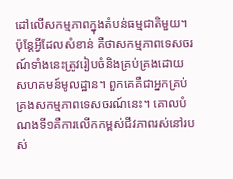ដៅលើសកម្មភាពក្នុងតំបន់ធម្មជាតិមួយ។ ប៉ុន្តែអ្វីដែលសំខាន់ គឺថាសកម្មភាពទេសចរណ៍ទាំងនេះត្រូវរៀបចំនិងគ្រប់គ្រងដោយសហគមន៍មូលដ្ឋាន។ ពួកគេគឺជាអ្នកគ្រប់គ្រងសកម្មភាពទេសចរណ៍នេះ។ គោលបំណងទី១គឺការលើកកម្ពស់ជីវភាពរស់នៅរបស់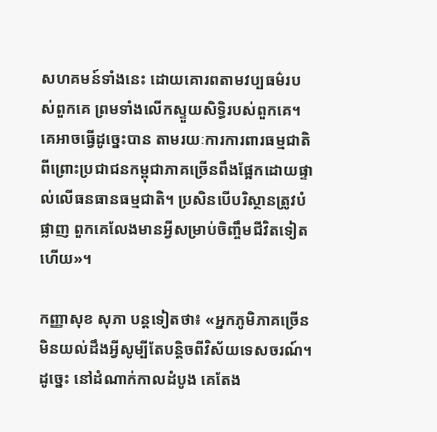សហគមន៍ទាំងនេះ ដោយគោរពតាមវប្បធម៌របស់ពួកគេ ព្រមទាំងលើកស្ទួយសិទ្ធិរបស់ពួកគេ។ គេអាចធ្វើដូច្នេះបាន តាមរយៈការការពារធម្មជាតិ ពីព្រោះប្រជាជនកម្ពុជាភាគច្រើនពឹងផ្អែកដោយផ្ទាល់លើធនធានធម្មជាតិ។ ប្រសិនបើបរិស្ថានត្រូវបំផ្លាញ ពួកគេលែងមានអ្វីសម្រាប់ចិញ្ចឹមជីវិតទៀតហើយ»។

កញ្ញាសុខ សុភា បន្តទៀតថា៖ «អ្នកភូមិភាគច្រើនមិនយល់ដឹងអ្វីសូម្បីតែបន្តិចពីវិស័យទេសចរណ៍។ ដូច្នេះ នៅដំណាក់កាលដំបូង គេតែង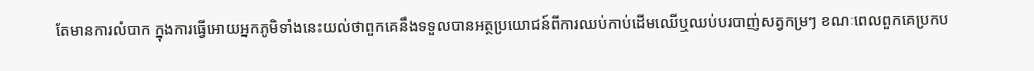តែមានការលំបាក ក្នុងការធ្វើអោយអ្នកភូមិទាំងនេះយល់ថាពួកគេនឹងទទួលបានអត្ថប្រយោជន៍ពីការឈប់កាប់ដើមឈើឬឈប់បរបាញ់សត្វកម្រៗ ខណៈពេលពួកគេប្រកប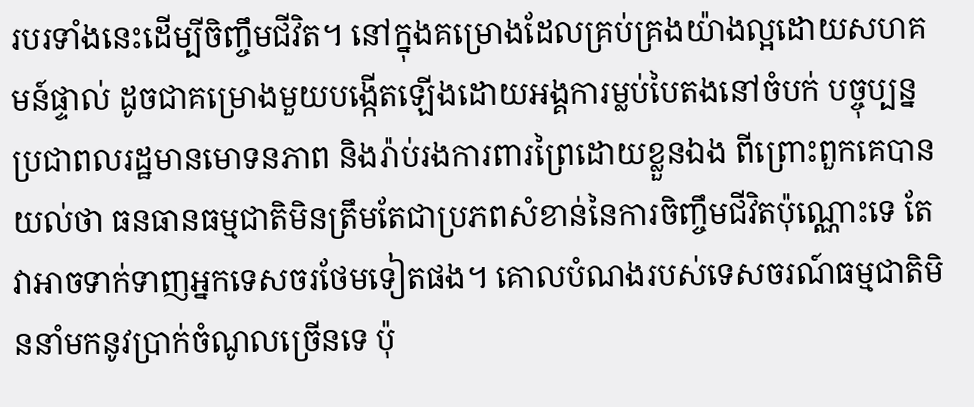របរទាំងនេះដើម្បីចិញ្ចឹមជីវិត។ នៅក្នុងគម្រោងដែលគ្រប់គ្រងយ៉ាងល្អដោយសហគមន៍ផ្ទាល់ ដូចជាគម្រោងមួយបង្កើតឡើងដោយអង្គការម្លប់បៃតងនៅចំបក់ បច្ចុប្បន្នប្រជាពលរដ្ឋមានមោទនភាព និងរ៉ាប់រងការពារព្រៃដោយខ្លួនឯង ពីព្រោះពួកគេបានយល់ថា ធនធានធម្មជាតិមិនត្រឹមតែជាប្រភពសំខាន់នៃការចិញ្ចឹមជីវិតប៉ុណ្ណោះទេ តែវាអាចទាក់ទាញអ្នកទេសចរថែមទៀតផង។ គោលបំណងរបស់ទេសចរណ៍ធម្មជាតិមិននាំមកនូវប្រាក់ចំណូលច្រើនទេ ប៉ុ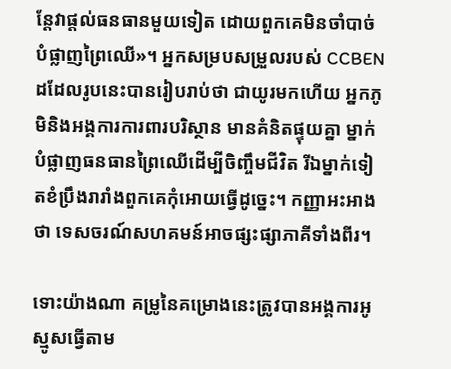ន្តែវាផ្តល់ធនធានមួយទៀត ដោយពួកគេមិនចាំបាច់បំផ្លាញព្រៃឈើ»។ អ្នកសម្របសម្រួលរបស់ CCBEN ដដែលរូបនេះបានរៀបរាប់ថា ជាយូរមកហើយ អ្នកភូមិនិងអង្គការការពារបរិស្ថាន មានគំនិតផ្ទុយគ្នា ម្នាក់បំផ្លាញធនធានព្រៃឈើដើម្បីចិញ្ចឹមជីវិត រីឯម្នាក់ទៀតខំប្រឹងរារាំងពួកគេកុំអោយធ្វើដូច្នេះ។ កញ្ញាអះអាងថា ទេសចរណ៍សហគមន៍អាចផ្សះផ្សាភាគីទាំងពីរ។

ទោះយ៉ាងណា គម្រូនៃគម្រោងនេះត្រូវបានអង្គការអូស្មូសធ្វើតាម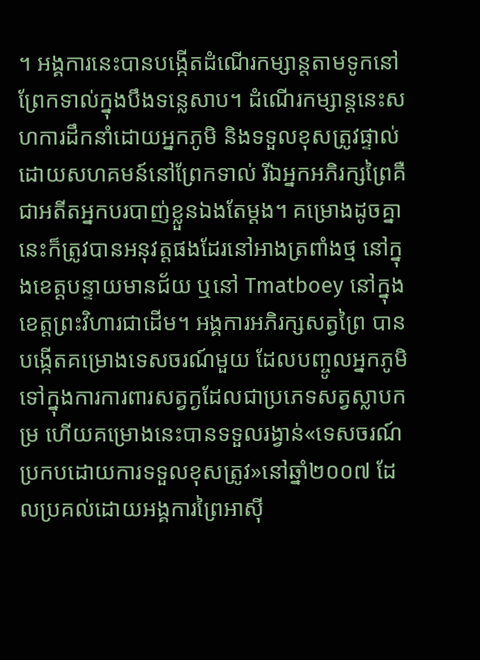។ អង្គការនេះបានបង្កើតដំណើរកម្សាន្តតាមទូកនៅព្រែកទាល់ក្នុងបឹងទន្លេសាប។ ដំណើរកម្សាន្តនេះសហការដឹកនាំដោយអ្នកភូមិ និងទទួលខុសត្រូវផ្ទាល់ដោយសហគមន៍នៅព្រែកទាល់ រីឯអ្នកអភិរក្សព្រៃគឺជាអតីតអ្នកបរបាញ់ខ្លួនឯងតែម្តង។ គម្រោងដូចគ្នានេះក៏ត្រូវបានអនុវត្តផងដែរនៅអាងត្រពាំងថ្ម នៅក្នុងខេត្តបន្ទាយមានជ័យ ឬនៅ Tmatboey នៅក្នុងខេត្តព្រះវិហារជាដើម។ អង្គការអភិរក្សសត្វព្រៃ បានបង្កើតគម្រោងទេសចរណ៍មួយ ដែលបញ្ចូលអ្នកភូមិទៅក្នុងការការពារសត្វក្ងដែលជាប្រភេទសត្វស្លាបកម្រ ហើយគម្រោងនេះបានទទួលរង្វាន់«ទេសចរណ៍ប្រកបដោយការទទួលខុសត្រូវ»នៅឆ្នាំ២០០៧ ដែលប្រគល់ដោយអង្គការព្រៃអាស៊ី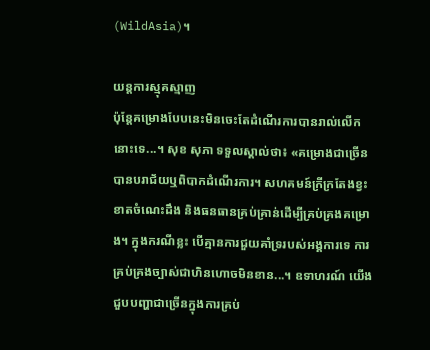(WildAsia)។

យន្តការស្មុគស្មាញ
ប៉ុន្តែគម្រោងបែបនេះមិនចេះតែដំណើរការបានរាល់លើកនោះទេ...។ សុខ សុភា ទទួលស្គាល់ថា៖ «គម្រោងជាច្រើនបានបរាជ័យឬពិបាកដំណើរការ។ សហគមន៍ក្រីក្រតែងខ្វះខាតចំណេះដឹង និងធនធានគ្រប់គ្រាន់ដើម្បីគ្រប់គ្រងគម្រោង។ ក្នុងករណីខ្លះ បើគ្មានការជួយគាំទ្ររបស់អង្គការទេ ការគ្រប់គ្រងច្បាស់ជាហិនហោចមិនខាន...។ ឧទាហរណ៍ យើងជួបបញ្ហាជាច្រើនក្នុងការគ្រប់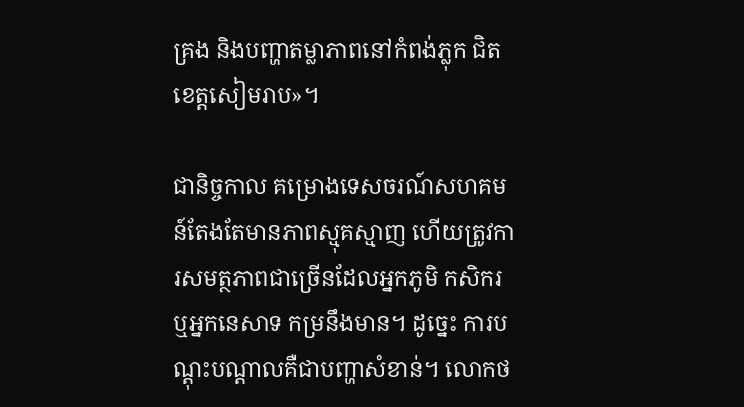គ្រង និងបញ្ហាតម្លាភាពនៅកំពង់ភ្លុក ជិតខេត្តសៀមរាប»។

ជានិច្ចកាល គម្រោងទេសចរណ៍សហគមន៍តែងតែមានភាពស្មុគស្មាញ ហើយត្រូវការសមត្ថភាពជាច្រើនដែលអ្នកភូមិ កសិករ ឬអ្នកនេសាទ កម្រនឹងមាន។ ដូច្នេះ ការបណ្តុះបណ្តាលគឺជាបញ្ហាសំខាន់។ លោកថ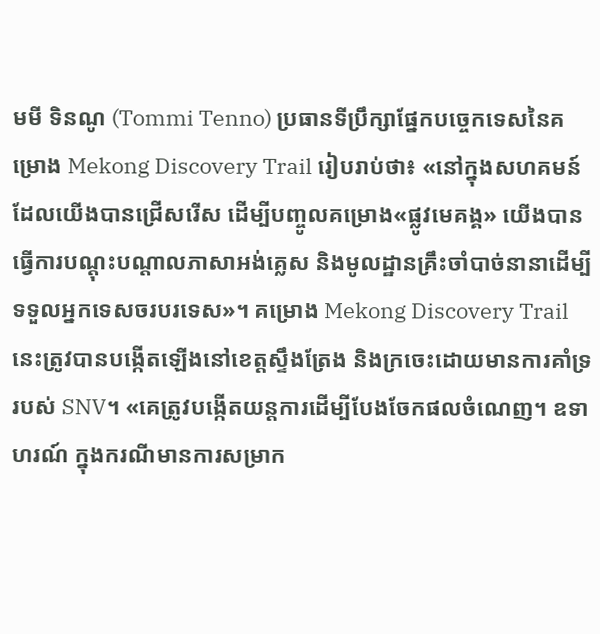មមី ទិនណូ (Tommi Tenno) ប្រធានទីប្រឹក្សាផ្នែកបច្ចេកទេសនៃគម្រោង Mekong Discovery Trail រៀបរាប់ថា៖ «នៅក្នុងសហគមន៍ដែលយើងបានជ្រើសរើស ដើម្បីបញ្ចូលគម្រោង«ផ្លូវមេគង្គ» យើងបានធ្វើការបណ្តុះបណ្តាលភាសាអង់គ្លេស និងមូលដ្ឋានគ្រឹះចាំបាច់នានាដើម្បីទទួលអ្នកទេសចរបរទេស»។ គម្រោង Mekong Discovery Trail នេះត្រូវបានបង្កើតឡើងនៅខេត្តស្ទឹងត្រែង និងក្រចេះដោយមានការគាំទ្ររបស់ SNV។ «គេត្រូវបង្កើតយន្តការដើម្បីបែងចែកផលចំណេញ។ ឧទាហរណ៍ ក្នុងករណីមានការសម្រាក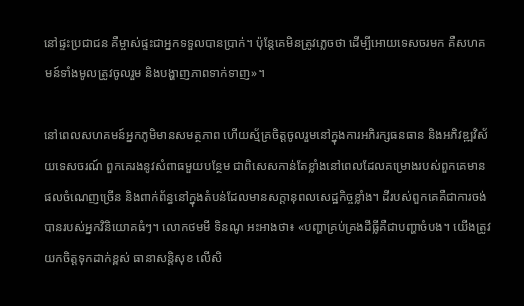នៅផ្ទះប្រជាជន គឺម្ចាស់ផ្ទះជាអ្នកទទួលបានប្រាក់។ ប៉ុន្តែគេមិនត្រូវភ្លេចថា ដើម្បីអោយទេសចរមក គឺសហគមន៍ទាំងមូលត្រូវចូលរួម និងបង្ហាញភាពទាក់ទាញ»។

នៅពេលសហគមន៍អ្នកភូមិមានសមត្ថភាព ហើយស្ម័គ្រចិត្តចូលរួមនៅក្នុងការអភិរក្សធនធាន និងអភិវឌ្ឍវិស័យទេសចរណ៍ ពួកគេរងនូវសំពាធមួយបន្ថែម ជាពិសេសកាន់តែខ្លាំងនៅពេលដែលគម្រោងរបស់ពួកគេមានផលចំណេញច្រើន និងពាក់ព័ន្ធនៅក្នុងតំបន់ដែលមានសក្តានុពលសេដ្ឋកិច្ចខ្លាំង។ ដីរបស់ពួកគេគឺជាការចង់បានរបស់អ្នកវិនិយោគធំៗ។ លោកថមមី ទិនណូ អះអាងថា៖ «បញ្ហាគ្រប់គ្រងដីធ្លីគឺជាបញ្ហាចំបង។ យើងត្រូវយកចិត្តទុកដាក់ខ្ពស់ ធានាសន្តិសុខ លើសិ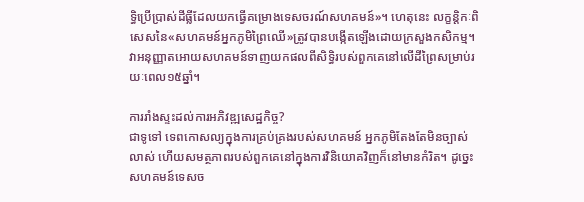ទ្ធិប្រើប្រាស់ដីធ្លីដែលយកធ្វើគម្រោងទេសចរណ៍សហគមន៍»។ ហេតុនេះ លក្ខន្តិកៈពិសេសនៃ«សហគមន៍អ្នកភូមិព្រៃឈើ»ត្រូវបានបង្កើតឡើងដោយក្រសួងកសិកម្ម។ វាអនុញ្ញាតអោយសហគមន៍ទាញយកផលពីសិទ្ធិរបស់ពួកគេនៅលើដីព្រៃសម្រាប់រយៈពេល១៥ឆ្នាំ។

ការរាំងស្ទះដល់ការអភិវឌ្ឍសេដ្ឋកិច្ច?
ជាទូទៅ ទេពកោសល្យក្នុងការគ្រប់គ្រងរបស់សហគមន៍ អ្នកភូមិតែងតែមិនច្បាស់លាស់ ហើយសមត្ថភាពរបស់ពួកគេនៅក្នុងការវិនិយោគវិញក៏នៅមានកំរិត។ ដូច្នេះសហគមន៍ទេសច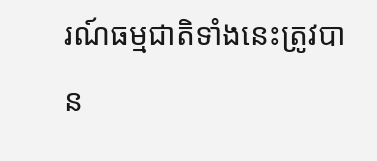រណ៍ធម្មជាតិទាំងនេះត្រូវបាន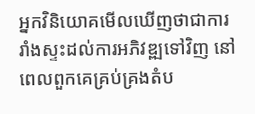អ្នកវិនិយោគមើលឃើញថាជាការរាំងស្ទះដល់ការអភិវឌ្ឍទៅវិញ នៅពេលពួកគេគ្រប់គ្រងតំប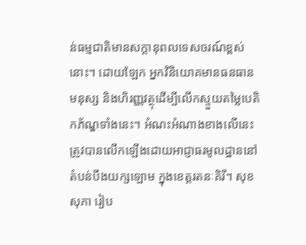ន់ធម្មជាតិមានសក្តានុពលទេសចរណ៍ខ្ពស់នោះ។ ដោយឡែក អ្នកវិនិយោគមានធនធានមនុស្ស និងហិរញ្ញវត្ថុដើម្បីលើកស្ទួយតម្លៃបេតិកភ័ណ្ឌទាំងនេះ។ អំណះអំណាងខាងលើនេះត្រូវបានលើកឡើងដោយអាជ្ញាធរមូលដ្ឋាននៅតំបន់បឹងយក្សឡោម ក្នុងខេត្តរតនៈគិរី។ សុខ សុភា រៀប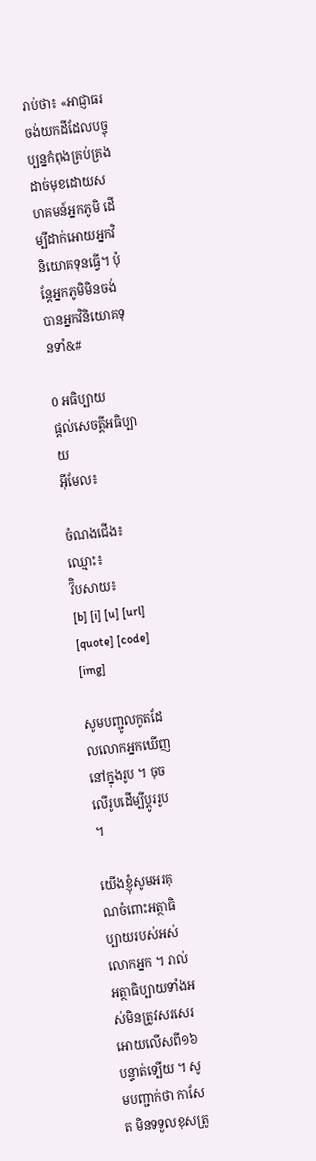រាប់ថា៖ «អាជ្ញាធរចង់យកដីដែលបច្ចុប្បន្នកំពុងគ្រប់គ្រងដាច់មុខដោយសហគមន៍អ្នកភូមិ ដើម្បីដាក់អោយអ្នកវិនិយោគទុនធ្វើ។ ប៉ុន្តែអ្នកភូមិមិនចង់បានអ្នកវិនិយោគទុនទាំ&#

0 អធិប្បាយ
ផ្តល់សេចត្តីអធិប្បាយ
អ៊ីមែល៖

ចំណងជើង៖
ឈ្មោះ៖
វ៊ិបសាយ៖
[b] [i] [u] [url] [quote] [code] [img]

សូមបញ្ជូលកូតដែលលោកអ្នកឃើញនៅក្នុងរូប ។ ចុចលើរូបដើម្បីប្តូររូប ។

យើងខ្ញុំសូមអរគុណចំពោះអត្ថាធិប្បាយរបស់អស់លោកអ្នក ។ រាល់អត្ថាធិប្បាយទាំងអស់មិនត្រូវសរសេរអោយលើសពី១៦បន្ទាត់ទ្បើយ ។ សូមបញ្ជាក់ថា កាសែត មិនទទួលខុសត្រូ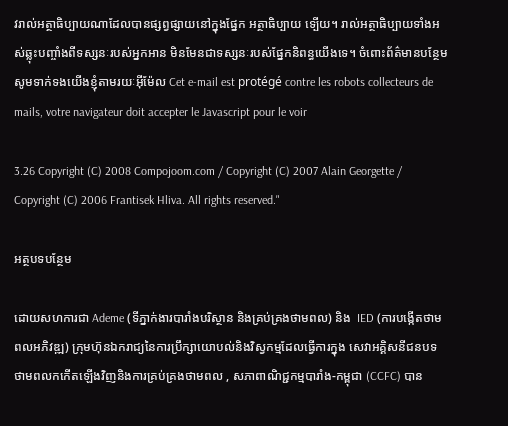វរាល់អត្ថាធិប្បាយណាដែលបានផ្សព្វផ្សាយនៅក្នុងផ្នែក អត្ថាធិប្បាយ ទ្បើយ។ រាល់អត្ថាធិប្បាយទាំងអស់ឆ្លុះបញ្ចាំងពីទស្សនៈរបស់អ្នកអាន មិនមែនជាទស្សនៈរបស់ផ្នែកនិពន្ធយើងទេ។ ចំពោះព័ត៌មានបន្ថែមសូមទាក់ទងយើងខ្ញុំតាមរយៈអ៊ីម៉ែល Cet e-mail est protégé contre les robots collecteurs de mails, votre navigateur doit accepter le Javascript pour le voir

3.26 Copyright (C) 2008 Compojoom.com / Copyright (C) 2007 Alain Georgette / Copyright (C) 2006 Frantisek Hliva. All rights reserved."

អត្ថបទបន្ថែម

ដោយសហការជា Ademe (ទីភ្នាក់ងារបារាំងបរិស្ថាន និងគ្រប់គ្រងថាមពល) និង  IED (ការបង្កើតថាមពលអភិវឌ្ឍ) ក្រុមហ៊ុនឯករាជ្យនៃការប្រឹក្សាយោបល់និងវិស្វកម្មដែលធ្វើការក្នុង សេវាអគ្គិសនីជនបទ ថាមពលកកើតឡើងវិញនិងការគ្រប់គ្រងថាមពល , សភាពាណិជ្ជកម្មបារាំង-កម្ពុជា (CCFC) បាន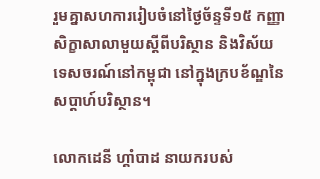រួមគ្នាសហការរៀបចំនៅថ្ងៃច័ន្ទទី១៥ កញ្ញា សិក្ខាសាលាមួយស្តីពីបរិស្ថាន និងវិស័យទេសចរណ៍នៅកម្ពុជា នៅក្នុងក្របខ័ណ្ឌនៃសប្តាហ៍បរិស្ថាន។

លោកដេនី ហ្គាំបាដ នាយករបស់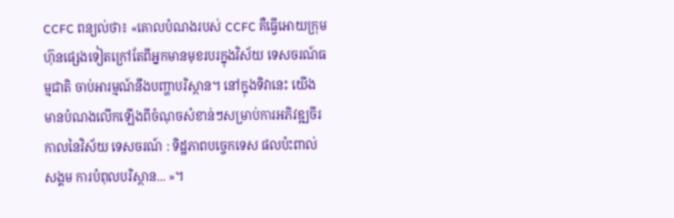CCFC ពន្យល់ថា៖ «គោលបំណងរបស់ CCFC គឺធ្វើអោយក្រុមហ៊ុនផ្សេងទៀតក្រៅតែពីអ្នកមានមុខរបរក្នុងវិស័យ ទេសចរណ៍ធម្មជាតិ ចាប់អារម្មណ៍នឹងបញ្ហាបរិស្ថាន។ នៅក្នុងទិវានេះ យើងមានបំណងលើកឡើងពីចំណុចសំខាន់ៗសម្រាប់ការអភិវឌ្ឍចីរកាលនៃវិស័យ ទេសចរណ៍ : ទិដ្ឋភាពបច្ចេកទេស ផលប៉ះពាល់សង្គម ការបំពុលបរិស្ថាន... »។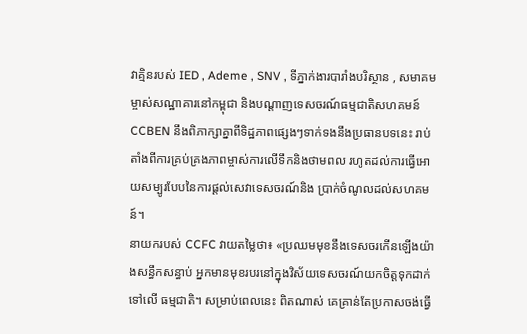វាគ្មិនរបស់ IED , Ademe , SNV , ទីភ្នាក់ងារបារាំងបរិស្ថាន , សមាគមម្ចាស់សណ្ឋាគារនៅកម្ពុជា និងបណ្តាញទេសចរណ៍ធម្មជាតិសហគមន៍ CCBEN នឹងពិភាក្សាគ្នាពីទិដ្ឋភាពផ្សេងៗទាក់ទងនឹងប្រធានបទនេះ រាប់តាំងពីការគ្រប់គ្រងភាពម្ចាស់ការលើទឹកនិងថាមពល រហូតដល់ការធ្វើអោយសម្បូរបែបនៃការផ្តល់សេវាទេសចរណ៍និង ប្រាក់ចំណូលដល់សហគមន៍។
នាយករបស់ CCFC វាយតម្លៃថា៖ «ប្រឈមមុខនឹងទេសចរកើនឡើងយ៉ាងសន្ធឹកសន្ធាប់ អ្នកមានមុខរបរនៅក្នុងវិស័យទេសចរណ៍យកចិត្តទុកដាក់ទៅលើ ធម្មជាតិ។ សម្រាប់ពេលនេះ ពិតណាស់ គេគ្រាន់តែប្រកាសចង់ធ្វើ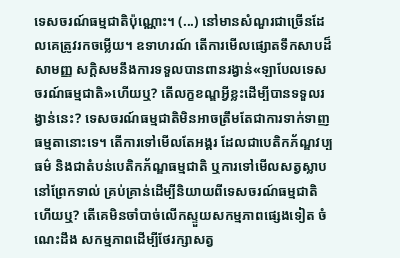ទេសចរណ៍ធម្មជាតិប៉ុណ្ណោះ។ (...) នៅមានសំណួរជាច្រើនដែលគេត្រូវរកចម្លើយ។ ឧទាហរណ៍ តើការមើលផ្សោតទឹកសាបដ៏សាមញ្ញ សក្តិសមនឹងការទទួលបានពានរង្វាន់«ឡាបែលទេសចរណ៍ធម្មជាតិ»ហើយឬ? តើលក្ខខណ្ឌអ្វីខ្លះដើម្បីបានទទួលរង្វាន់នេះ? ទេសចរណ៍ធម្មជាតិមិនអាចត្រឹមតែជាការទាក់ទាញធម្មតានោះទេ។ តើការទៅមើលតែអង្គរ ដែលជាបេតិកភ័ណ្ឌវប្បធម៌ និងជាតំបន់បេតិកភ័ណ្ឌធម្មជាតិ ឬការទៅមើលសត្វស្លាបនៅព្រែកទាល់ គ្រប់គ្រាន់ដើម្បីនិយាយពីទេសចរណ៍ធម្មជាតិហើយឬ? តើគេមិនចាំបាច់លើកស្ទួយសកម្មភាពផ្សេងទៀត ចំណេះដឹង សកម្មភាពដើម្បីថែរក្សាសត្វ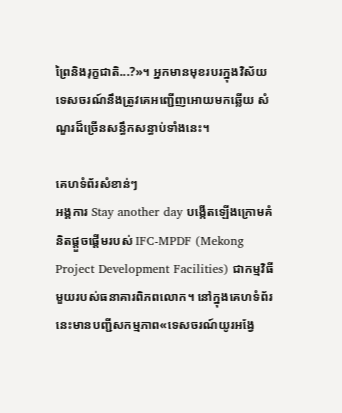ព្រៃនិងរុក្ខជាតិ...?»។ អ្នកមានមុខរបរក្នុងវិស័យទេសចរណ៍នឹងត្រូវគេអញ្ជើញអោយមកឆ្លើយ សំណួរដ៏ច្រើនសន្ធឹកសន្ធាប់ទាំងនេះ។

គេហទំព័រសំខាន់ៗ
អង្គការ Stay another day បង្កើតឡើងក្រោមគំនិតផ្តួចផ្តើមរបស់ IFC-MPDF (Mekong Project Development Facilities) ជាកម្មវិធីមួយរបស់ធនាគារពិភពលោក។ នៅក្នុងគេហទំព័រនេះមានបញ្ជីសកម្មភាព«ទេសចរណ៍យូរអង្វែ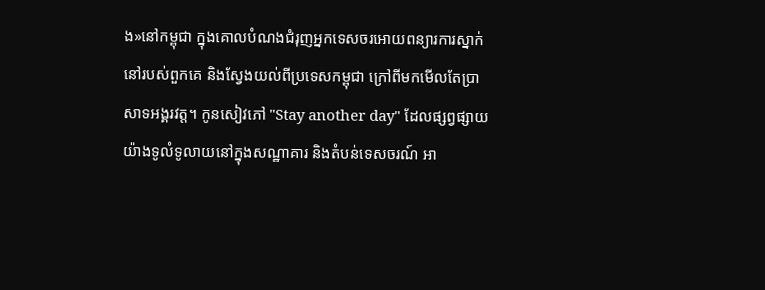ង»នៅកម្ពុជា ក្នុងគោលបំណងជំរុញអ្នកទេសចរអោយពន្យារការស្នាក់នៅរបស់ពួកគេ និងស្វែងយល់ពីប្រទេសកម្ពុជា ក្រៅពីមកមើលតែប្រាសាទអង្គរវត្ត។ កូនសៀវភៅ "Stay another day" ដែលផ្សព្វផ្សាយយ៉ាងទូលំទូលាយនៅក្នុងសណ្ឋាគារ និងតំបន់ទេសចរណ៍ អា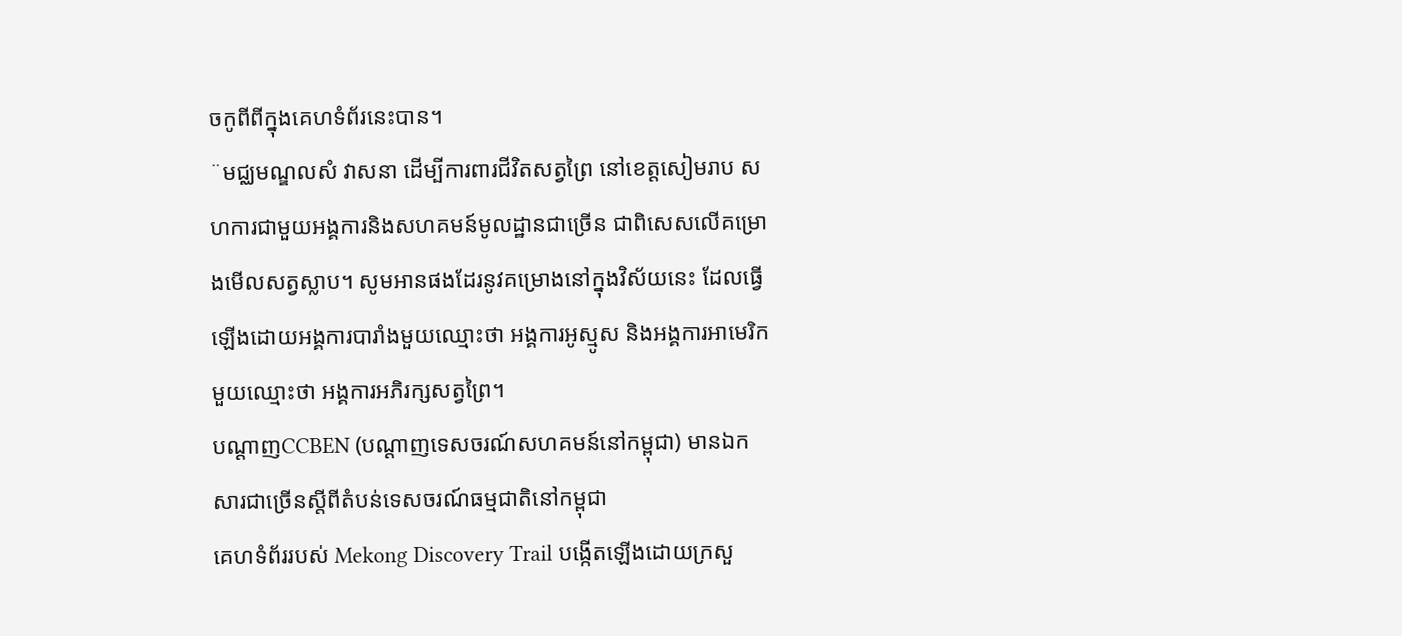ចកូពីពីក្នុងគេហទំព័រនេះបាន។
¨មជ្ឈមណ្ឌលសំ វាសនា ដើម្បីការពារជីវិតសត្វព្រៃ នៅខេត្តសៀមរាប សហការជាមួយអង្គការនិងសហគមន៍មូលដ្ឋានជាច្រើន ជាពិសេសលើគម្រោងមើលសត្វស្លាប។ សូមអានផងដែរនូវគម្រោងនៅក្នុងវិស័យនេះ ដែលធ្វើឡើងដោយអង្គការបារាំងមួយឈ្មោះថា អង្គការអូស្មូស និងអង្គការអាមេរិកមួយឈ្មោះថា អង្គការអភិរក្សសត្វព្រៃ។
បណ្តាញCCBEN (បណ្តាញទេសចរណ៍សហគមន៍នៅកម្ពុជា) មានឯកសារជាច្រើនស្តីពីតំបន់ទេសចរណ៍ធម្មជាតិនៅកម្ពុជា
គេហទំព័ររបស់ Mekong Discovery Trail បង្កើតឡើងដោយក្រសួ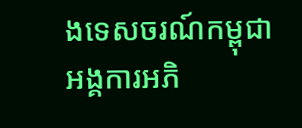ងទេសចរណ៍កម្ពុជា អង្គការអភិ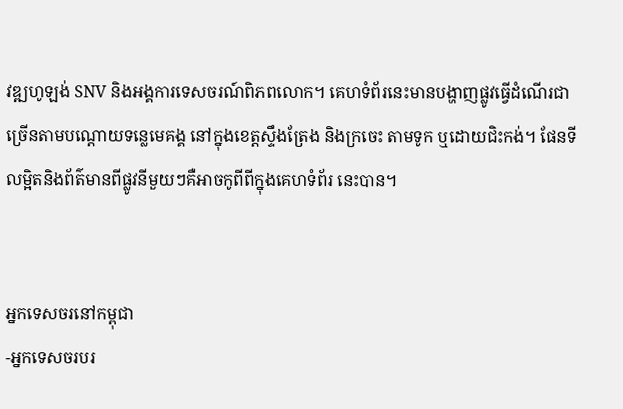វឌ្ឍហូឡង់ SNV និងអង្គការទេសចរណ៍ពិភពលោក។ គេហទំព័រនេះមានបង្ហាញផ្លូវធ្វើដំណើរជាច្រើនតាមបណ្តោយទន្លេមេគង្គ នៅក្នុងខេត្តស្ទឹងត្រែង និងក្រចេះ តាមទូក ឬដោយជិះកង់។ ផែនទីលម្អិតនិងព័ត៌មានពីផ្លូវនីមួយៗគឺអាចកូពីពីក្នុងគេហទំព័រ នេះបាន។


អ្នកទេសចរនៅកម្ពុជា
-អ្នកទេសចរបរ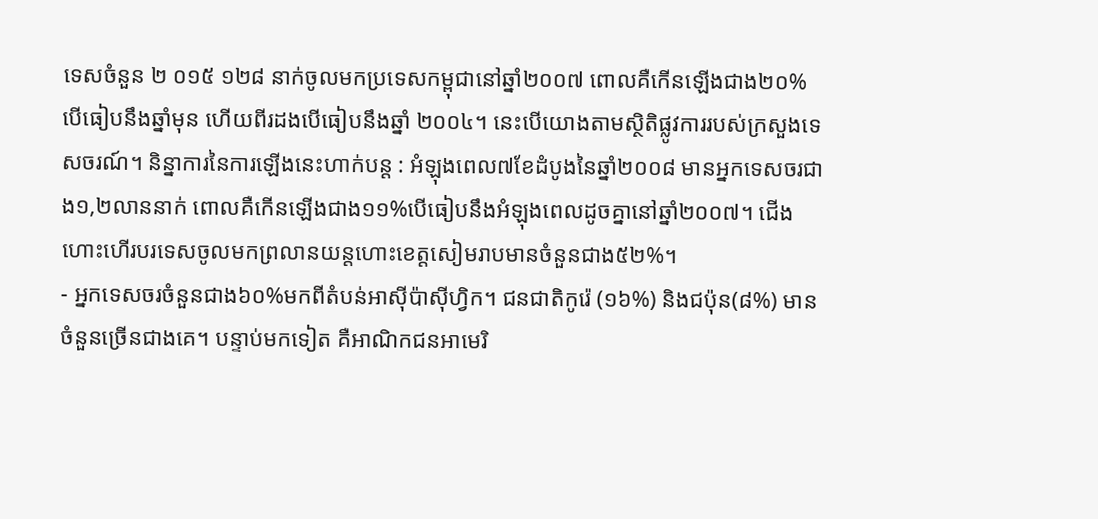ទេសចំនួន ២ ០១៥ ១២៨ នាក់ចូលមកប្រទេសកម្ពុជានៅឆ្នាំ២០០៧ ពោលគឺកើនឡើងជាង២០% បើធៀបនឹងឆ្នាំមុន ហើយពីរដងបើធៀបនឹងឆ្នាំ ២០០៤។ នេះបើយោងតាមស្ថិតិផ្លូវការរបស់ក្រសួងទេសចរណ៍។ និន្នាការនៃការឡើងនេះហាក់បន្ត : អំឡុងពេល៧ខែដំបូងនៃឆ្នាំ២០០៨ មានអ្នកទេសចរជាង១,២លាននាក់ ពោលគឺកើនឡើងជាង១១%បើធៀបនឹងអំឡុងពេលដូចគ្នានៅឆ្នាំ២០០៧។ ជើងហោះហើរបរទេសចូលមកព្រលានយន្តហោះខេត្តសៀមរាបមានចំនួនជាង៥២%។
- អ្នកទេសចរចំនួនជាង៦០%មកពីតំបន់អាស៊ីប៉ាស៊ីហ្វិក។ ជនជាតិកូរ៉េ (១៦%) និងជប៉ុន(៨%) មានចំនួនច្រើនជាងគេ។ បន្ទាប់មកទៀត គឺអាណិកជនអាមេរិ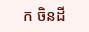ក ចិនដី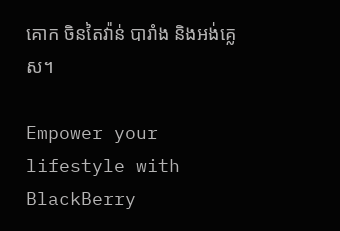គោក ចិនតៃវ៉ាន់ បារាំង និងអង់គ្លេស។

Empower your lifestyle with BlackBerry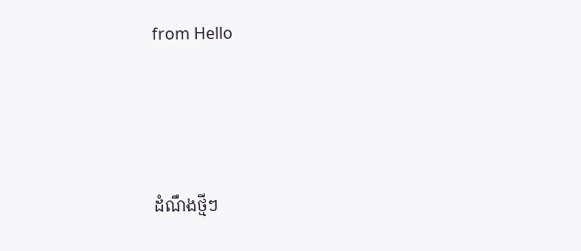from Hello




ដំណឹងថ្មីៗ